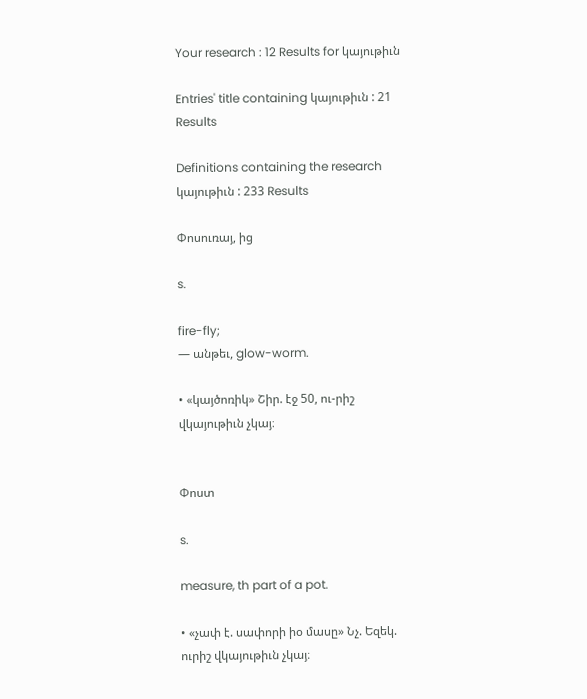Your research : 12 Results for կայութիւն

Entries' title containing կայութիւն : 21 Results

Definitions containing the research կայութիւն : 233 Results

Փոսուռայ, ից

s.

fire-fly;
— անթեւ, glow-worm.

• «կայծոռիկ» Շիր. էջ 50, ու-րիշ վկայութիւն չկայ։


Փոստ

s.

measure, th part of a pot.

• «չափ է. սափորի իօ մասը» Նչ. Եզեկ. ուրիշ վկայութիւն չկայ։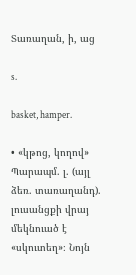Տառաղան, ի, աց

s.

basket, hamper.

• «կթոց, կողով» Պարապմ. լ. (այլ ձեռ. տառաղանդ). լուսանցքի վրայ մեկնուած է «սկուտեղ»։ Նոյն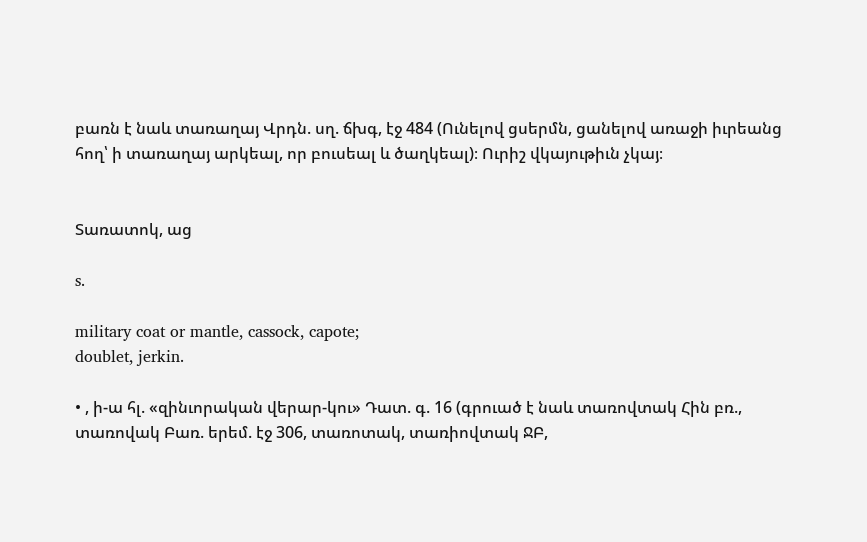բառն է նաև տառաղայ Վրդն. սղ. ճխգ, էջ 484 (Ունելով ցսերմն, ցանելով առաջի իւրեանց հող՝ ի տառաղայ արկեալ, որ բուսեալ և ծաղկեալ)։ Ուրիշ վկայութիւն չկայ։


Տառատոկ, աց

s.

military coat or mantle, cassock, capote;
doublet, jerkin.

• , ի-ա հլ. «զինւորական վերար-կու» Դատ. գ. 16 (գրուած է նաև տառովտակ Հին բռ., տառովակ Բառ. երեմ. էջ 306, տառոտակ, տառիովտակ ՋԲ,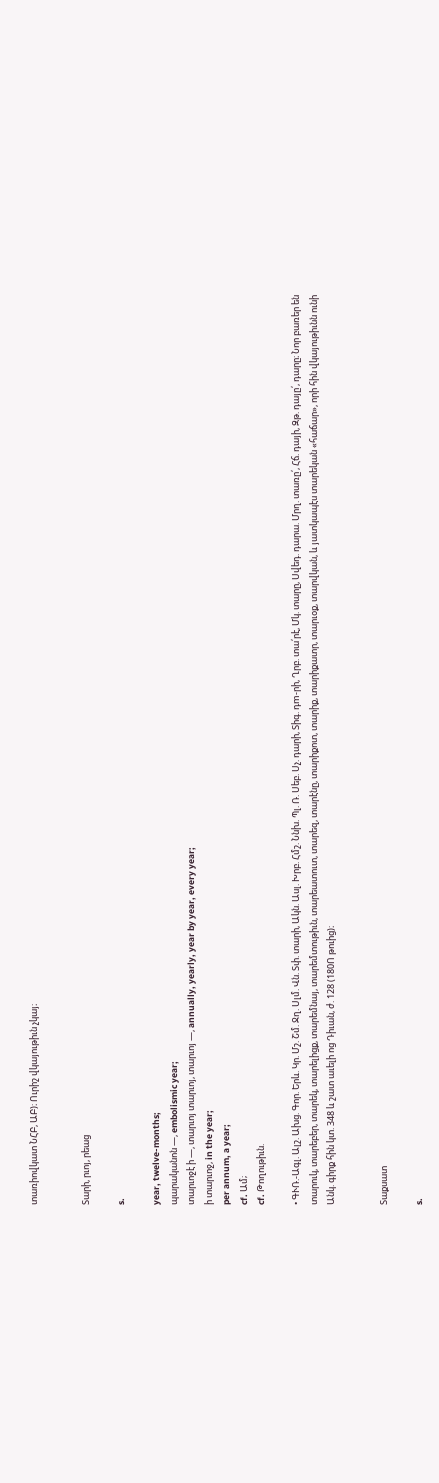տառիովկատ ՆՀԲ, ԱԲ)։ Ուրիշ վկայութիւն չկայ։


Տարի, րւոյ, րեաց

s.

year, twelve-months;
պարականոն —, embolismic year;
տարւոջէ ի —, տարւոյ տարւոյ, տարւոյ —, annually, yearly, year by year, every year;
ի տարւոջ, in the year;
per annum, a year;
cf. Ամ;
cf. Թողութիւն.

• ԳՒՌ.-Ագլ. Ալշ. Ախց. Գոր. Երև. Կր. Մշ. Շմ. Ջղ. Սլմ. Վն. Տփ. տարի, Ակն. Ասլ. Խրբ. Հմշ. Ննխ. Պլ. Ռ. Սեբ. Սչ. դարի, Տիգ. դm-րի, Ղրբ. տա՛րէ, Մկ. տարը, Սվեդ. դարա. Մրղ. տառը՛, Հճ. դայի, Զթ. դայը՛, դարը։ Նոր բառեր են տարուկ, տարեբեր, տարեկ, տարելիցք, տարեմնայ, տարեմտութիւն, տարեատուտ, տարեզ, տարէնը, տարիքոտ, տարիք, տարիքատր, տարւօք, տարվկան, և յատկապէս տարեկան «հաճար», որի հին վկայութիւնն ունի Անկ. գիրք հին կտ. 348 և շատ աւելի ոց Դիւան, ժ. 128 (180Ո թուից)։


Տաքսատ

s.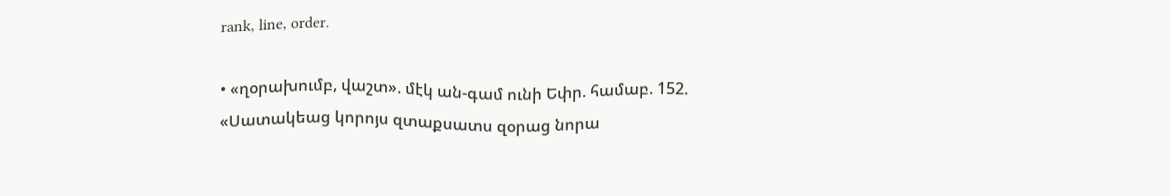rank, line, order.

• «ղօրախումբ, վաշտ». մէկ ան-գամ ունի Եփր. համաբ. 152. «Սատակեաց կորոյս զտաքսատս զօրաց նորա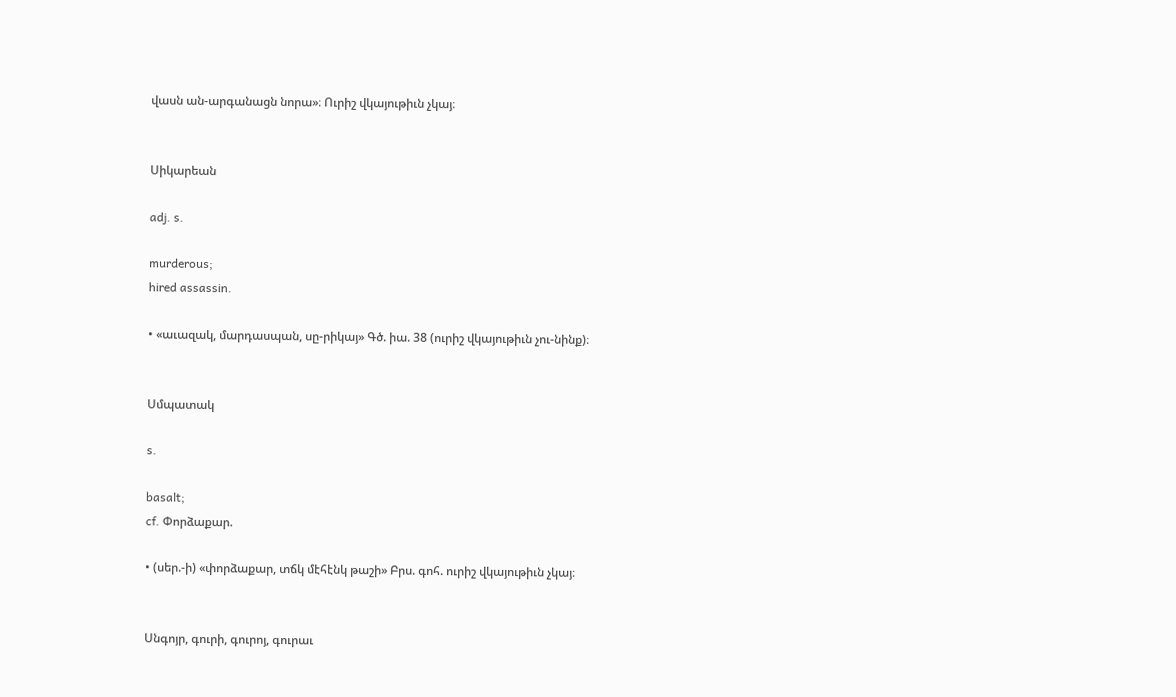վասն ան-արգանացն նորա»։ Ուրիշ վկայութիւն չկայ։


Սիկարեան

adj. s.

murderous;
hired assassin.

• «աւազակ, մարդասպան, սը-րիկայ» Գծ. իա. 38 (ուրիշ վկայութիւն չու-նինք)։


Սմպատակ

s.

basalt;
cf. Փորձաքար.

• (սեր.-ի) «փորձաքար, տճկ մէհէնկ թաշի» Բրս. գոհ. ուրիշ վկայութիւն չկայ։


Սնգոյր, գուրի, գուրոյ, գուրաւ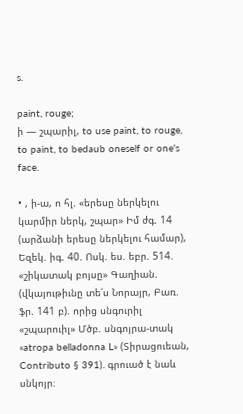s.

paint, rouge;
ի — շպարիլ, to use paint, to rouge, to paint, to bedaub oneself or one's face.

• , ի-ա, ո հլ. «երեսը ներկելու կարմիր ներկ, շպար» Իմ ժգ. 14 (արձանի երեսը ներկելու համար), Եզեկ. իգ. 40. Ոսկ. ես. եբր. 514. «շիկատակ բոյսը» Գաղիան. (վկայութիւնը տե՛ս Նորայր, Բառ. ֆր. 141 բ). որից սնգուրիլ «շպարուիլ» Մծբ. սնգոյրա-տակ «atropa belladonna L» (Տիրացուեան, Contributo § 391). գրուած է նաև սնկոյր։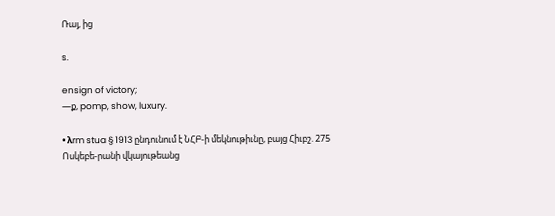Ռայ, ից

s.

ensign of victory;
—ք, pomp, show, luxury.

• λrm stua § 1913 ընդունում է ՆՀԲ-ի մեկնութիւնը, բայց Հիւբշ. 275 Ոսկեբե-րանի վկայութեանց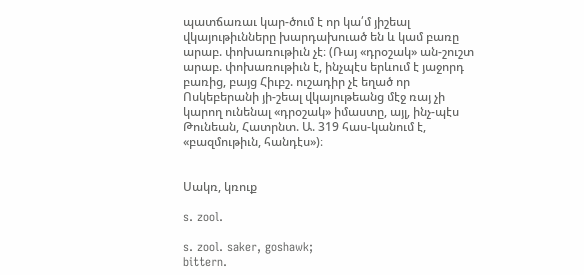պատճառաւ կար-ծում է որ կա՛մ յիշեալ վկայութիւնները խարդախուած են և կամ բառը արաբ. փոխառութիւն չէ։ (Ռայ «դրօշակ» ան-շուշտ արաբ. փոխառութիւն է, ինչպէս երևում է յաջորդ բառից, բայց Հիւբշ. ուշադիր չէ եղած որ Ոսկեբերանի յի-շեալ վկայութեանց մէջ ռայ չի կարող ունենալ «դրօշակ» իմաստը, այլ, ինչ-պէս Թունեան, Հատրնտ. Ա. 319 հաս-կանում է, «բազմութիւն, հանդէս»)։


Սակռ, կռուք

s. zool.

s. zool. saker, goshawk;
bittern.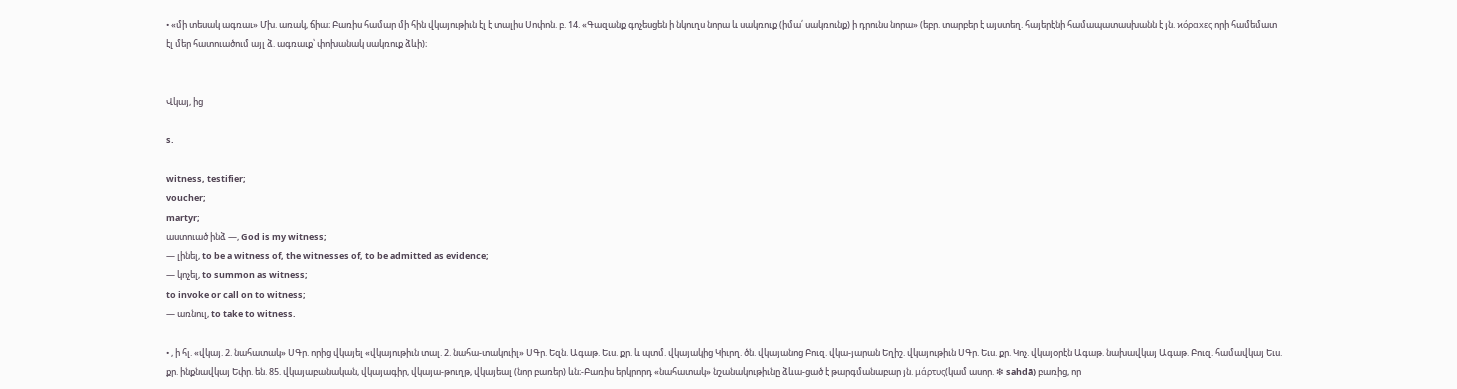• «մի տեսակ ագռաւ» Մխ. առակ, ճիա։ Բառիս համար մի հին վկայութիւն էլ է տալիս Սոփոն. բ. 14. «Գազանք գոչեսցեն ի նկուղս նորա և սակռուք (իմա՛ սակռունք) ի դրունս նորա» (եբր. տարբեր է այստեղ. հայերէնի համապատասխանն է յն. ϰόραxες որի համեմատ էլ մեր հատուածում այլ ձ. ագռաւք՝ փոխանակ սակռուք ձևի)։


Վկայ, ից

s.

witness, testifier;
voucher;
martyr;
աստուած ինձ —, God is my witness;
— լինել, to be a witness of, the witnesses of, to be admitted as evidence;
— կոչել, to summon as witness;
to invoke or call on to witness;
— առնուլ, to take to witness.

• , ի հլ. «վկայ. 2. նահատակ» ՍԳր. որից վկայել «վկայութիւն տալ. 2. նահա-տակուիլ» ՍԳր. Եզն. Ագաթ. Եւս. քր. և պտմ. վկայակից Կիւրղ. ծն. վկայանոց Բուզ. վկա-յարան Եղիշ. վկայութիւն ՍԳր. Եւս. քր. Կոչ. վկայօրէն Ագաթ. նախավկայ Ագաթ. Բուզ. համավկայ Եւս. քր. ինքնավկայ Եփր. են. 85. վկայաբանական, վկայագիր, վկայա-թուղթ, վկայեալ (նոր բառեր) ևն։-Բառիս երկրորդ «նահատակ» նշանակութիւնը ձևա-ցած է թարգմանաբար յն. μάρτυς(կամ ասոր. ❇ sahdā) բառից, որ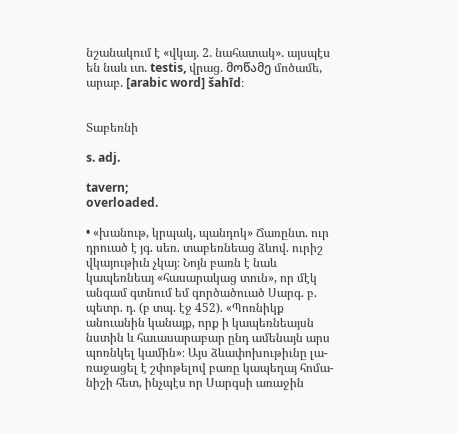նշանակում է «վկայ. 2. նահատակ». այսպէս են նաև ւտ. testis, վրաց. მოწამე մոծամե, արաբ. [arabic word] šahīd։


Տաբեռնի

s. adj.

tavern;
overloaded.

• «խանութ, կրպակ, պանդոկ» Ճառընտ. ուր դրուած է յգ. սեռ. տաբեռնեաց ձևով. ուրիշ վկայութիւն չկայ։ Նոյն բառն է նաև կապեռնեայ «հասարակաց տուն», որ մէկ անգամ գտնում եմ գործածուած Սարգ. բ. պետր. դ. (բ տպ. էջ 452). «Պոռնիկք անուանին կանայք, որք ի կապեռնեայսն նստին և հաւասարաբար ընդ ամենայն արս պոռնկել կամին»։ Այս ձևափոխութիւնը լա-ռաջացել է շփոթելով բառը կապեղայ հոմա-նիշի հետ, ինչպէս որ Սարգսի առաջին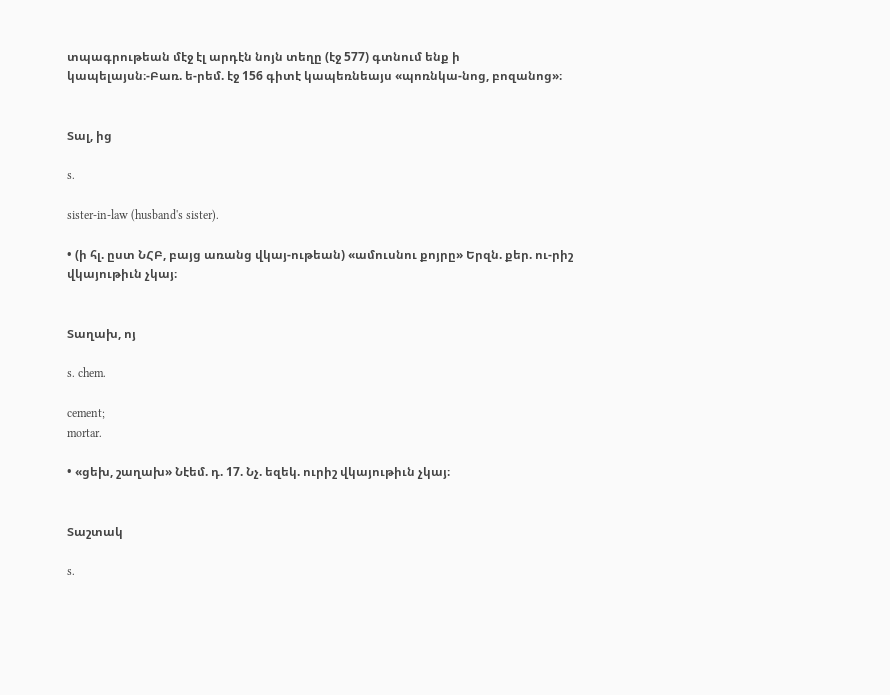տպագրութեան մէջ էլ արդէն նոյն տեղը (էջ 577) գտնում ենք ի կապելայսն։-Բառ. ե-րեմ. էջ 156 գիտէ կապեռնեայս «պոռնկա-նոց, բոզանոց»։


Տալ, ից

s.

sister-in-law (husband's sister).

• (ի հլ. ըստ ՆՀԲ, բայց առանց վկայ-ութեան) «ամուսնու քոյրը» Երզն. քեր. ու-րիշ վկայութիւն չկայ։


Տաղախ, ոյ

s. chem.

cement;
mortar.

• «ցեխ, շաղախ» Նէեմ. դ. 17. Նչ. եզեկ. ուրիշ վկայութիւն չկայ։


Տաշտակ

s.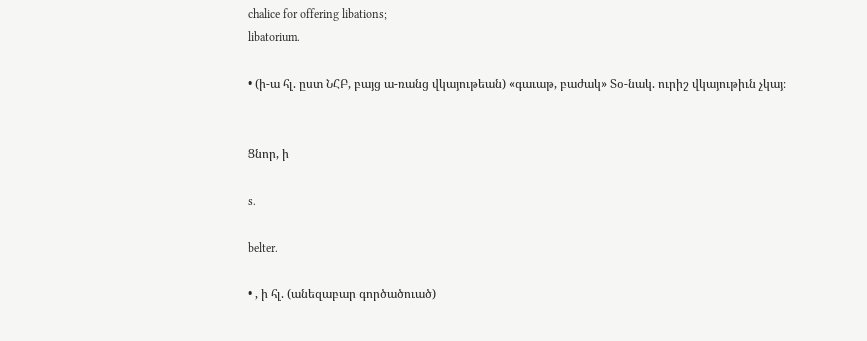chalice for offering libations;
libatorium.

• (ի-ա հլ. ըստ ՆՀԲ, բայց ա-ռանց վկայութեան) «գաւաթ, բաժակ» Տօ-նակ. ուրիշ վկայութիւն չկայ։


Ցնոր, ի

s.

belter.

• , ի հլ. (անեզաբար գործածուած)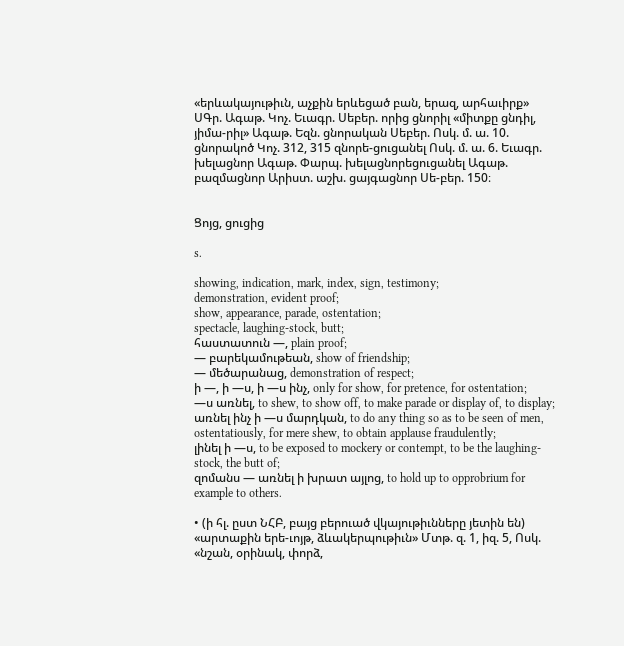«երևակայութիւն, աչքին երևեցած բան, երազ, արհաւիրք» ՍԳր. Ագաթ. Կոչ. Եւագր. Սեբեր. որից ցնորիլ «միտքը ցնդիլ, յիմա-րիլ» Ագաթ. Եզն. ցնորական Սեբեր. Ոսկ. մ. ա. 10. ցնորակոծ Կոչ. 312, 315 զնորե-ցուցանել Ոսկ. մ. ա. 6. Եւագր. խելացնոր Ագաթ. Փարպ. խելացնորեցուցանել Ագաթ. բազմացնոր Արիստ. աշխ. ցայգացնոր Սե-բեր. 150։


Ցոյց, ցուցից

s.

showing, indication, mark, index, sign, testimony;
demonstration, evident proof;
show, appearance, parade, ostentation;
spectacle, laughing-stock, butt;
հաստատուն —, plain proof;
— բարեկամութեան, show of friendship;
— մեծարանաց, demonstration of respect;
ի —, ի —ս, ի —ս ինչ, only for show, for pretence, for ostentation;
—ս առնել, to shew, to show off, to make parade or display of, to display;
առնել ինչ ի —ս մարդկան, to do any thing so as to be seen of men, ostentatiously, for mere shew, to obtain applause fraudulently;
լինել ի —ս, to be exposed to mockery or contempt, to be the laughing-stock, the butt of;
զոմանս — առնել ի խրատ այլոց, to hold up to opprobrium for example to others.

• (ի հլ. ըստ ՆՀԲ, բայց բերուած վկայութիւնները յետին են) «արտաքին երե-ւոյթ, ձևակերպութիւն» Մտթ. զ. 1, իզ. 5, Ոսկ. «նշան, օրինակ, փորձ,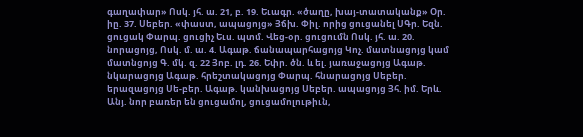գաղափար» Ոսկ. յհ. ա. 21, բ. 19. Եւագր. «ծաղը, խայ-տատականք» Օր. իը. 37. Սեբեր. «փաստ, ապացոյց» Յճխ. Փիլ. որից ցուցանել ՍԳր. Եզն. ցուցակ Փարպ. ցուցիչ Եւս. պտմ. Վեց-օր. ցուցումն Ոսկ. յհ. ա. 20. նորացոյց, Ոսկ. մ. ա. 4. Ագաթ. ճանապարհացոյց Կոչ. մատնացոյց կամ մատնցոյց Գ. մկ. զ. 22 Յոբ. լդ. 26. Եփր. ծն. և ել. յառաջացոյց Ագաթ. նկարացոյց Ագաթ. հրեշտակացոյց Փարպ. հնարացոյց Սեբեր. երազացոյց Սե-բեր. Ագաթ. կանխացոյց Սեբեր. ապացոյց Յհ. իմ. Երև. Անյ. նոր բառեր են ցուցամոլ, ցուցամոլութիւն,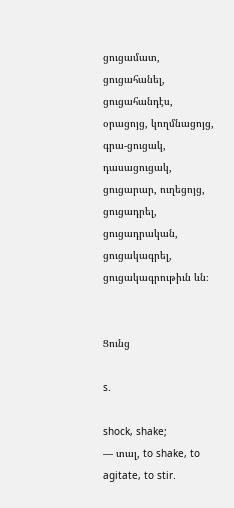ցուցամատ, ցուցահանել, ցուցահանդէս, օրացոյց, կողմնացոյց, գրա-ցուցակ, դասացուցակ, ցուցարար, ուղեցոյց, ցուցադրել, ցուցադրական, ցուցակագրել, ցուցակագրութիւն ևն։


Ցունց

s.

shock, shake;
— տալ, to shake, to agitate, to stir.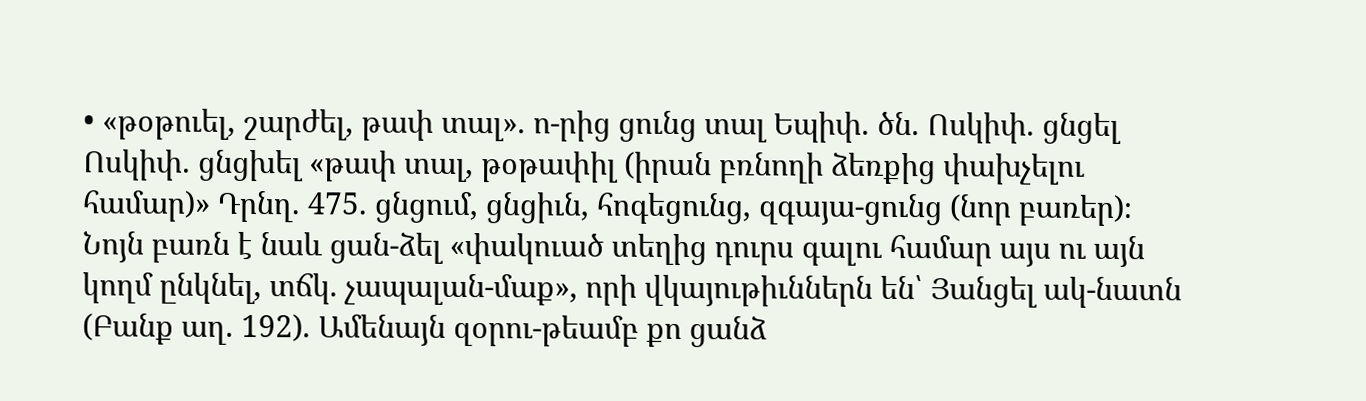• «թօթուել, շարժել, թափ տալ». ո-րից ցունց տալ Եպիփ. ծն. Ոսկիփ. ցնցել Ոսկիփ. ցնցխել «թափ տալ, թօթափիլ (իրան բռնողի ձեռքից փախչելու համար)» Դրնղ. 475. ցնցում, ցնցիւն, հոգեցունց, զգայա-ցունց (նոր բառեր)։ Նոյն բառն է նաև ցան-ձել «փակուած տեղից դուրս գալու համար այս ու այն կողմ ընկնել, տճկ. չապալան-մաք», որի վկայութիւններն են՝ Յանցել ակ-նատն (Բանք աղ. 192). Ամենայն զօրու-թեամբ քո ցանձ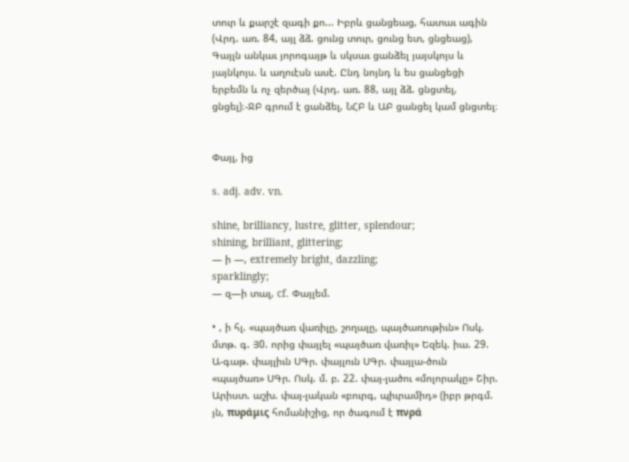տուր և քարշէ զագի քո... Իբրև ցանցեաց, հատաւ ագին (Վրդ. առ. 84, այլ ձձ. ցունց տուր, ցունց ետ, ցնցեաց), Գայլն անկաւ յորոգայթ և սկսաւ ցանձել յայսկոյս և յայնկոյս. և աղուէսն ասէ. Ընդ նոյնդ և ես ցանցեցի երբեմն և ոչ զերծայ (Վրդ. առ. 88, այլ ձձ. ցնցտել, ցնցել)։-ՋԲ գրում է ցանձել, ՆՀԲ և ԱԲ ցանցել կամ ցնցտել։


Փայլ, ից

s. adj. adv. vn.

shine, brilliancy, lustre, glitter, splendour;
shining, brilliant, glittering;
— ի —, extremely bright, dazzling;
sparklingly;
— զ—ի տալ, cf. Փայլեմ.

• , ի հլ. «պայծառ վառիլը, շողալը, պայծառութիւն» Ոսկ. մտթ. գ. Յ0. որից փայլել «պայծառ վառիլ» Եզեկ. իա. 29. Ա-գաթ. փայլիւն ՍԳր. փայլուն ՍԳր. փայլա-ծուն «պայծառ» ՍԳր. Ոսկ. մ. բ. 22. փայ-լածու «մոլորակը» Շիր. Արիստ. աշխ. փայ-լական «բուրգ, պիւրամիդ» (իբր թրգմ. յն, πυράμις հոմանիշից, որ ծագում է πνρά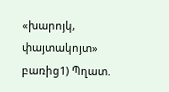«խարոյկ, փայտակոյտ» բառից1) Պղատ.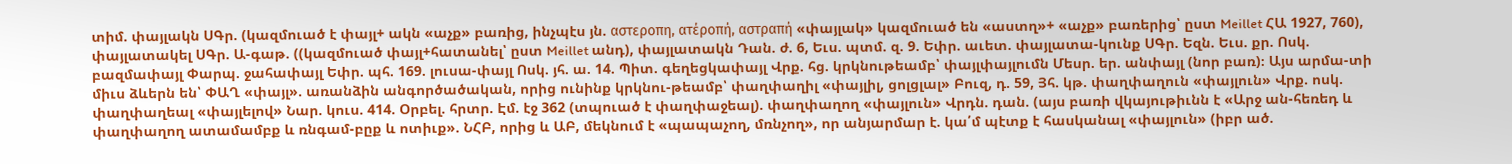տիմ. փայլակն ՍԳր. (կազմուած է փայլ+ ակն «աչք» բառից, ինչպէս յն. αστεροπη, ατέροπή, αστραπή «փայլակ» կազմուած են «աստղ»+ «աչք» բառերից՝ ըստ Meillet ՀԱ 1927, 760), փայլատակել ՍԳր. Ա-գաթ. ((կազմուած փայլ+հատանել՝ ըստ Meillet անդ), փայլատակն Դան. ժ. 6, Եւս. պտմ. զ. 9. Եփր. աւետ. փայլատա-կունք ՍԳր. Եզն. Եւս. քր. Ոսկ. բազմափայլ Փարպ. ջահափայլ Եփր. պհ. 169. լուսա-փայլ Ոսկ. յհ. ա. 14. Պիտ. գեղեցկափայլ Վրք. հց. կրկնութեամբ՝ փայլփայլումն Մեսր. եր. անփայլ (նոր բառ)։ Այս արմա-տի միւս ձևերն են՝ ՓԱՂ «փայլ». առանձին անգործածական, որից ունինք կրկնու-թեամբ՝ փաղփաղիլ «փայլիլ, ցոլցլալ» Բուզ, դ. 59, Յհ. կթ. փաղփաղուն «փայլուն» Վրք. ոսկ. փաղփաղեալ «փայլելով» Նար. կուս. 414. Օրբել. հրտր. Էմ. էջ 362 (տպուած է փաղփաջեալ). փաղփաղող «փայլուն» Վրդն. դան. (այս բառի վկայութիւնն է «Արջ ան-հեռեդ և փաղփաղող ատամամբք և ռնգամ-բըք և ոտիւք». ՆՀԲ, որից և ԱԲ, մեկնում է «պապաչող, մռնչող», որ անյարմար է. կա՛մ պէտք է հասկանալ «փայլուն» (իբր ած.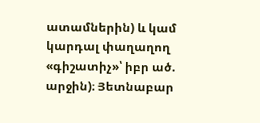ատամներին) և կամ կարդալ փաղաղող «գիշատիչ»՝ իբր ած. արջին)։ Յետնաբար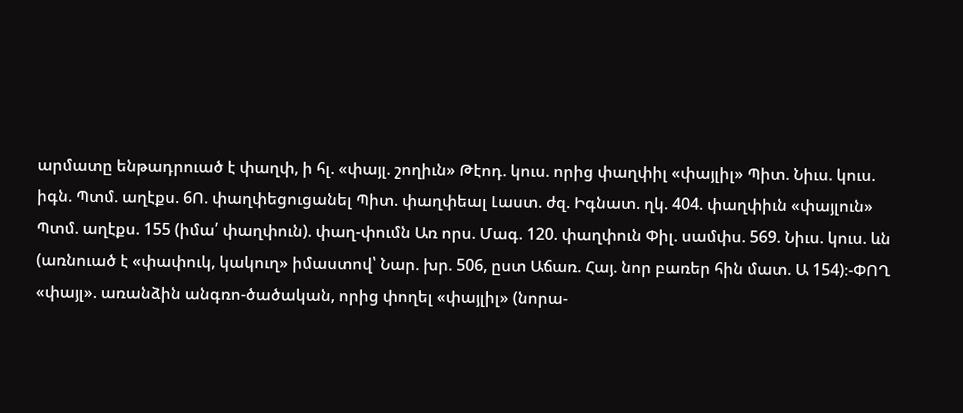արմատը ենթադրուած է փաղփ, ի հլ. «փայլ. շողիւն» Թէոդ. կուս. որից փաղփիլ «փայլիլ» Պիտ. Նիւս. կուս. իգն. Պտմ. աղէքս. 6Ո. փաղփեցուցանել Պիտ. փաղփեալ Լաստ. ժզ. Իգնատ. ղկ. 404. փաղփիւն «փայլուն» Պտմ. աղէքս. 155 (իմա՛ փաղփուն). փաղ-փումն Առ որս. Մագ. 120. փաղփուն Փիլ. սամփս. 569. Նիւս. կուս. ևն (առնուած է «փափուկ, կակուղ» իմաստով՝ Նար. խր. 506, ըստ Աճառ. Հայ. նոր բառեր հին մատ. Ա 154)։-ՓՈՂ «փայլ». առանձին անգռո-ծածական, որից փողել «փայլիլ» (նորա-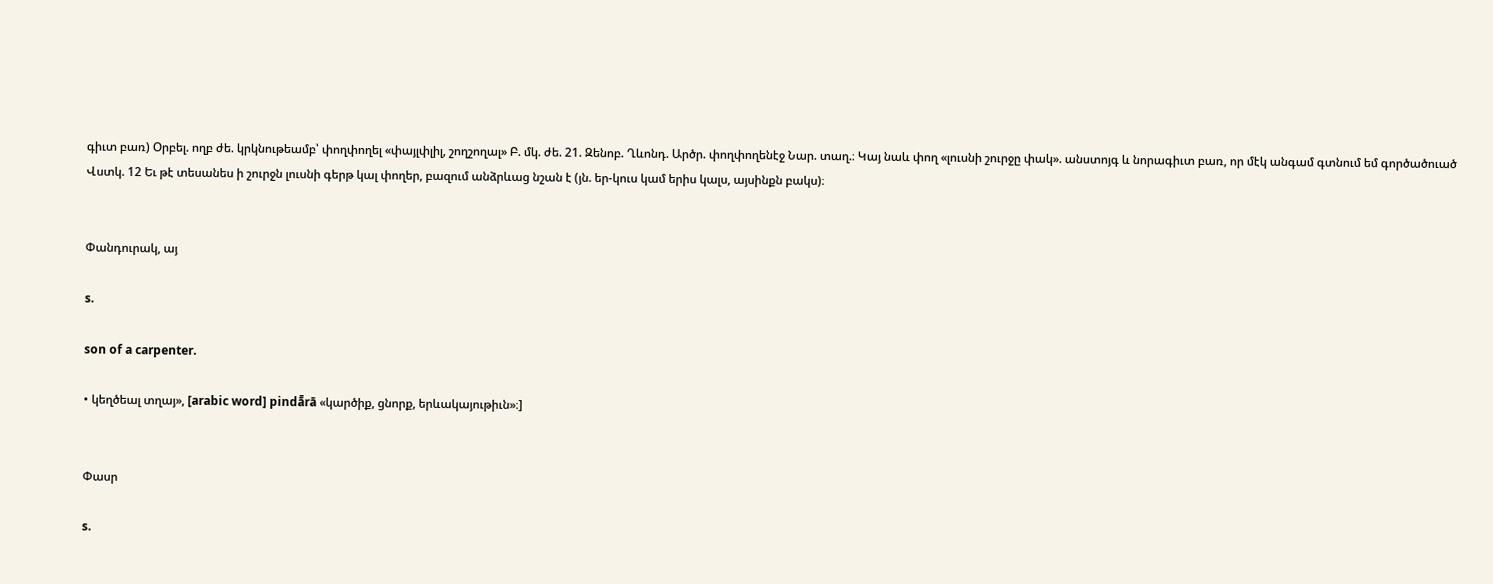գիւտ բառ) Օրբել. ողբ ժե. կրկնութեամբ՝ փողփողել «փայլփլիլ, շողշողալ» Բ. մկ. ժե. 21. Զենոբ. Ղևոնդ. Արծր. փողփողենէջ Նար. տաղ.։ Կայ նաև փող «լուսնի շուրջը փակ». անստոյգ և նորագիւտ բառ, որ մէկ անգամ գտնում եմ գործածուած Վստկ. 12 Եւ թէ տեսանես ի շուրջն լուսնի գերթ կալ փողեր, բազում անձրևաց նշան է (յն. եր-կուս կամ երիս կալս, այսինքն բակս)։


Փանդուրակ, այ

s.

son of a carpenter.

• կեղծեալ տղայ», [arabic word] pindā̄rā «կարծիք, ցնորք, երևակայութիւն»։]


Փասր

s.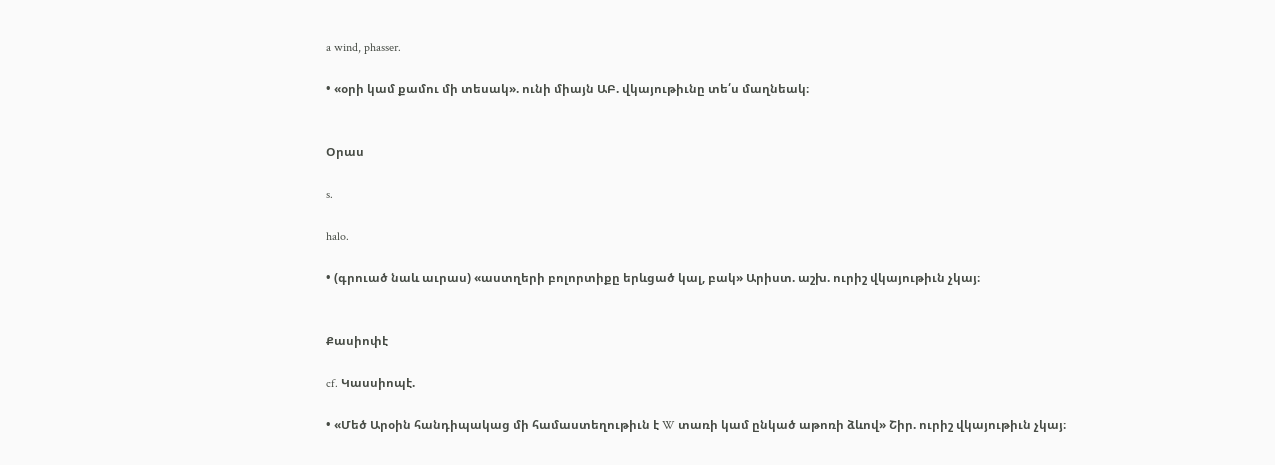a wind, phasser.

• «օրի կամ քամու մի տեսակ». ունի միայն ԱԲ. վկայութիւնը տե՛ս մաղնեակ։


Օրաս

s.

halo.

• (գրուած նաև աւրաս) «աստղերի բոլորտիքը երևցած կալ, բակ» Արիստ. աշխ. ուրիշ վկայութիւն չկայ։


Քասիոփէ

cf. Կասսիոպէ.

• «Մեծ Արօին հանդիպակաց մի համաստեղութիւն է W տառի կամ ընկած աթոռի ձևով» Շիր. ուրիշ վկայութիւն չկայ։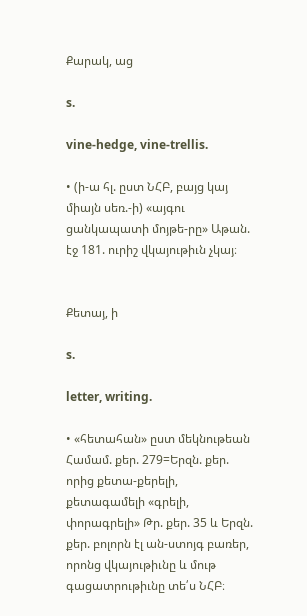Քարակ, աց

s.

vine-hedge, vine-trellis.

• (ի-ա հլ. ըստ ՆՀԲ, բայց կայ միայն սեռ.-ի) «այգու ցանկապատի մոյթե-րը» Աթան. էջ 181. ուրիշ վկայութիւն չկայ։


Քետայ, ի

s.

letter, writing.

• «հետահան» ըստ մեկնութեան Համամ. քեր. 279=Երզն. քեր. որից քետա-քերելի, քետագամելի «գրելի, փորագրելի» Թր. քեր. 35 և Երզն. քեր. բոլորն էլ ան-ստոյգ բառեր, որոնց վկայութիւնը և մութ գացատրութիւնը տե՛ս ՆՀԲ։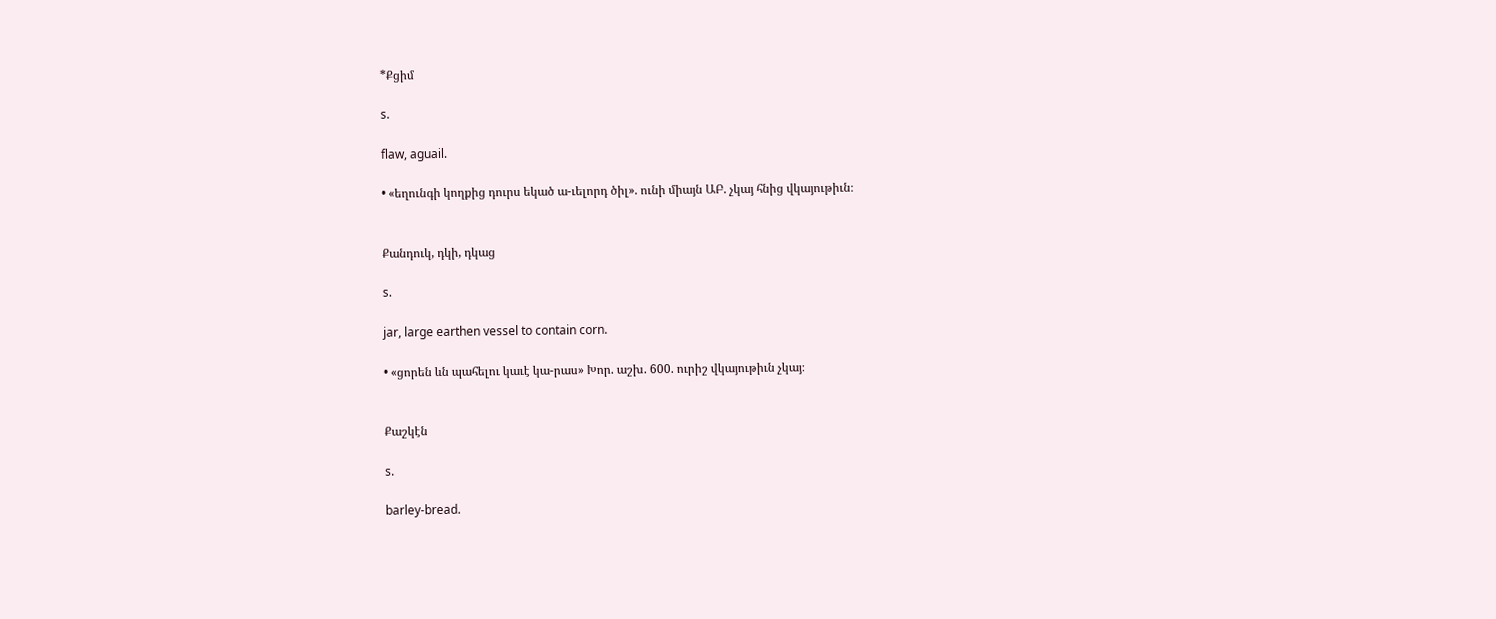*Քցիմ

s.

flaw, aguail.

• «եղունգի կողքից դուրս եկած ա-ւելորդ ծիլ». ունի միայն ԱԲ. չկայ հնից վկայութիւն։


Քանդուկ, դկի, դկաց

s.

jar, large earthen vessel to contain corn.

• «ցորեն ևն պահելու կաւէ կա-րաս» Խոր. աշխ. 600. ուրիշ վկայութիւն չկայ։


Քաշկէն

s.

barley-bread.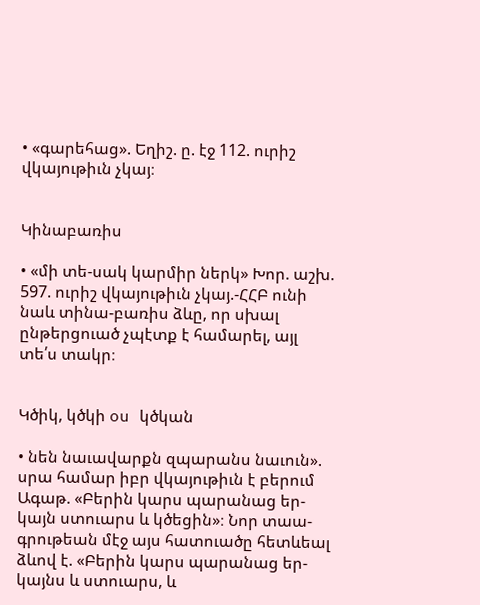• «գարեհաց». Եղիշ. ը. էջ 112. ուրիշ վկայութիւն չկայ։


Կինաբառիս

• «մի տե-սակ կարմիր ներկ» Խոր. աշխ. 597. ուրիշ վկայութիւն չկայ.-ՀՀԲ ունի նաև տինա-բառիս ձևը, որ սխալ ընթերցուած չպէտք է համարել, այլ տե՛ս տակր։


Կծիկ, կծկի ou կծկան

• նեն նաւավարքն զպարանս նաւուն». սրա համար իբր վկայութիւն է բերում Ագաթ. «Բերին կարս պարանաց եր-կայն ստուարս և կծեցին»։ Նոր տաա-գրութեան մէջ այս հատուածը հետևեալ ձևով է. «Բերին կարս պարանաց եր-կայնս և ստուարս, և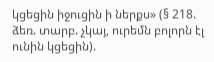կցեցին իջուցին ի ներքս» (§ 218. ձեռ. տարբ. չկայ, ուրեմն բոլորն էլ ունին կցեցին).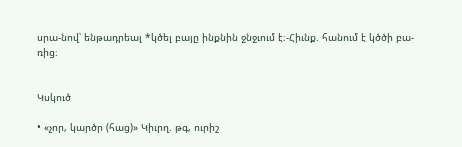սրա-նով՝ ենթադրեալ *կծել բայը ինքնին ջնջւում է։-Հիւնք. հանում է կծծի բա-ռից։


Կսկուծ

• «չոր, կարծր (հաց)» Կիւրղ. թգ, ուրիշ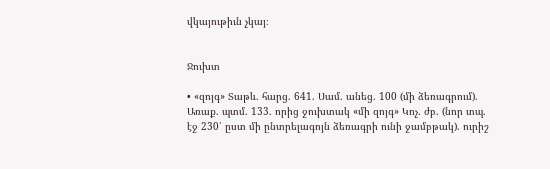վկայութիւն չկայ։


Ջուխտ

• «զոյգ» Տաթև. հարց. 641. Սամ. անեց. 100 (մի ձեռագրում). Առաք. պտմ. 133. որից ջուխտակ «մի զոյգ» Կոչ. ժբ. (նոր տպ. էջ 230՝ ըստ մի ընտրելագոյն ձեռագրի ունի ջամբթակ). ուրիշ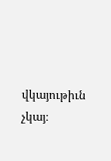վկայութիւն չկայ։